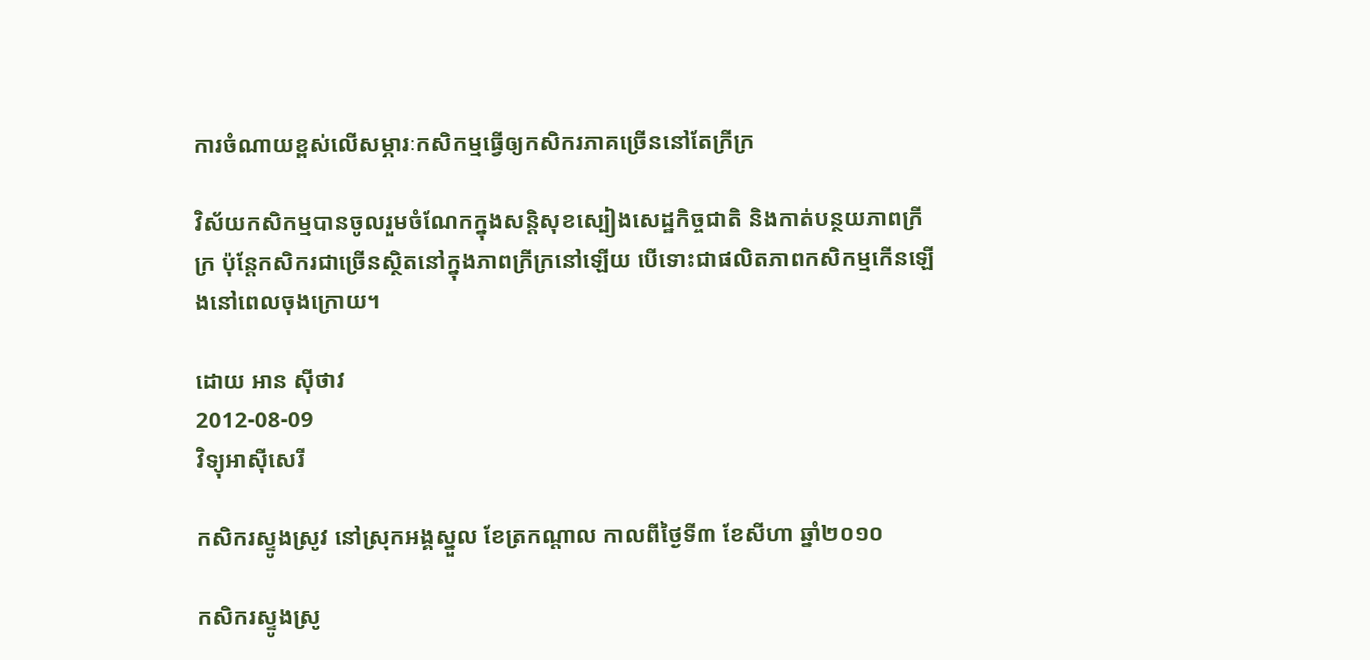ការចំណាយខ្ពស់លើសម្ភារៈកសិកម្មធ្វើឲ្យកសិករភាគច្រើននៅតែក្រីក្រ

វិស័យកសិកម្មបានចូលរួមចំណែកក្នុងសន្តិសុខស្បៀងសេដ្ឋកិច្ចជាតិ និងកាត់បន្ថយភាពក្រីក្រ ប៉ុន្តែកសិករជាច្រើនស្ថិតនៅក្នុងភាពក្រីក្រនៅឡើយ បើទោះជាផលិតភាពកសិកម្មកើនឡើងនៅពេលចុងក្រោយ។

ដោយ អាន ស៊ីថាវ
2012-08-09
វិទ្យុអាស៊ីសេរី

កសិករស្ទូងស្រូវ នៅស្រុកអង្គស្នួល ខែត្រកណ្ដាល កាលពីថ្ងៃទី៣ ខែសីហា ឆ្នាំ២០១០

កសិករស្ទូងស្រូ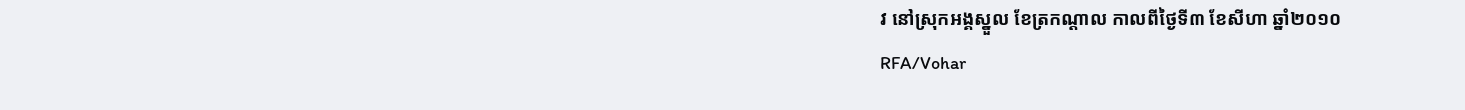វ នៅស្រុកអង្គស្នួល ខែត្រកណ្ដាល កាលពីថ្ងៃទី៣ ខែសីហា ឆ្នាំ២០១០
RFA/Vohar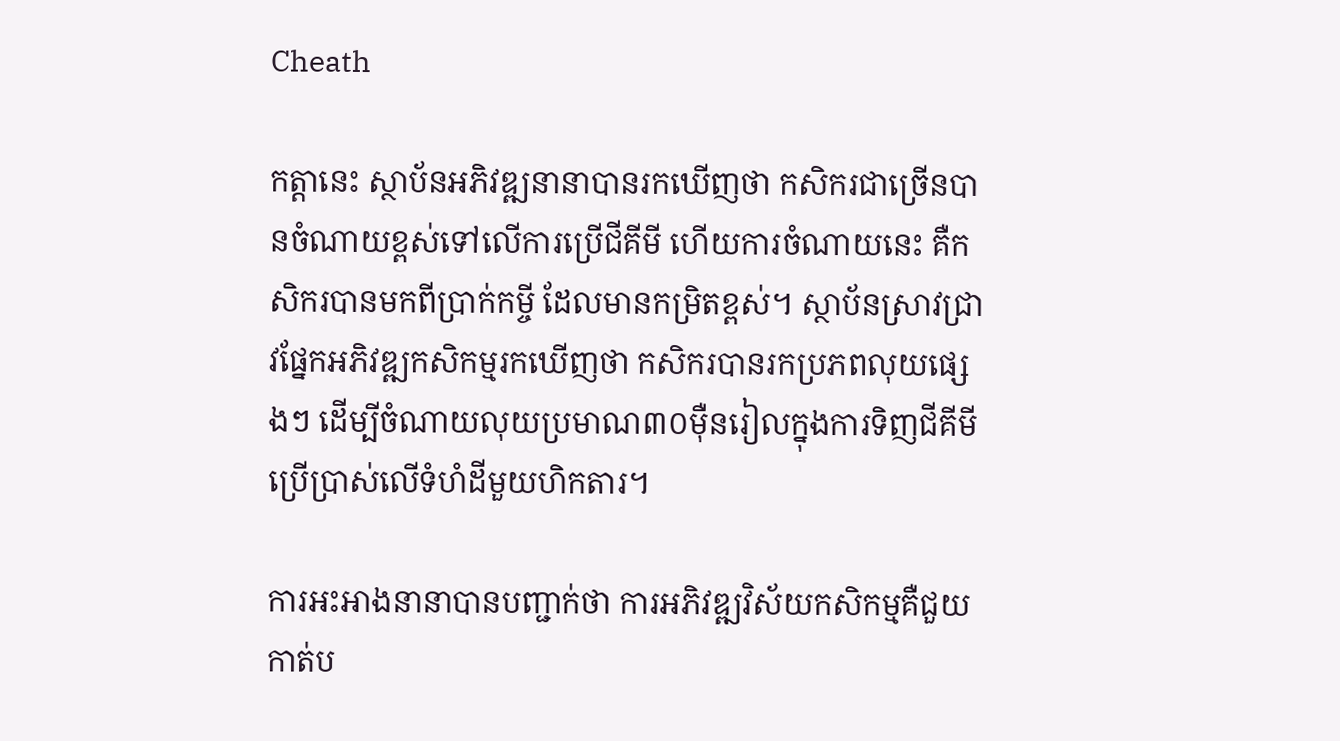Cheath

កត្តានេះ ស្ថាប័នអភិវឌ្ឍនានាបានរកឃើញថា កសិករជាច្រើនបានចំណាយខ្ពស់ទៅលើការប្រើជីគីមី ហើយការចំណាយនេះ គឺកសិករបានមកពីប្រាក់កម្ចី ដែលមានកម្រិតខ្ពស់។ ស្ថាប័នស្រាវជ្រាវផ្នែកអភិវឌ្ឍកសិកម្មរកឃើញថា កសិករបានរកប្រភពលុយផ្សេងៗ ដើម្បីចំណាយលុយប្រមាណ៣០ម៉ឺនរៀលក្នុងការទិញជីគីមីប្រើប្រាស់លើទំហំដីមួយហិកតារ។

ការអះអាងនានាបានបញ្ជាក់ថា ការអភិវឌ្ឍវិស័យកសិកម្មគឺជួយកាត់ប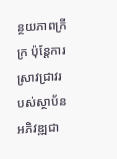ន្ថយភាពក្រីក្រ ប៉ុន្តែការស្រាវជ្រាវរបស់ស្ថាប័នអភិវឌ្ឍជា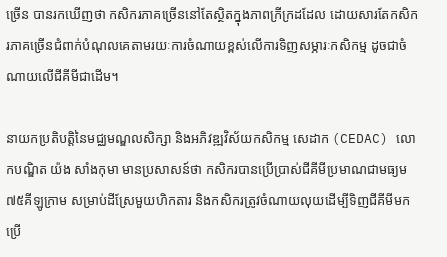ច្រើន បានរកឃើញថា កសិករភាគច្រើននៅតែស្ថិតក្នុងភាពក្រីក្រដដែល ដោយសារតែកសិករភាគច្រើនជំពាក់បំណុលគេតាមរយៈការចំណាយខ្ពស់លើការទិញសម្ភារៈកសិកម្ម ដូចជាចំណាយលើជីគីមីជាដើម។

នាយកប្រតិបត្តិនៃមជ្ឈមណ្ឌលសិក្សា និងអភិវឌ្ឍវិស័យកសិកម្ម សេដាក (CEDAC) លោកបណ្ឌិត យ៉ង សាំងកុមា មានប្រសាសន៍ថា កសិករបានប្រើប្រាស់ជីគីមីប្រមាណជាមធ្យម៧៥គីឡូក្រាម សម្រាប់ដីស្រែមួយហិកតារ និងកសិករត្រូវចំណាយលុយដើម្បីទិញជីគីមីមកប្រើ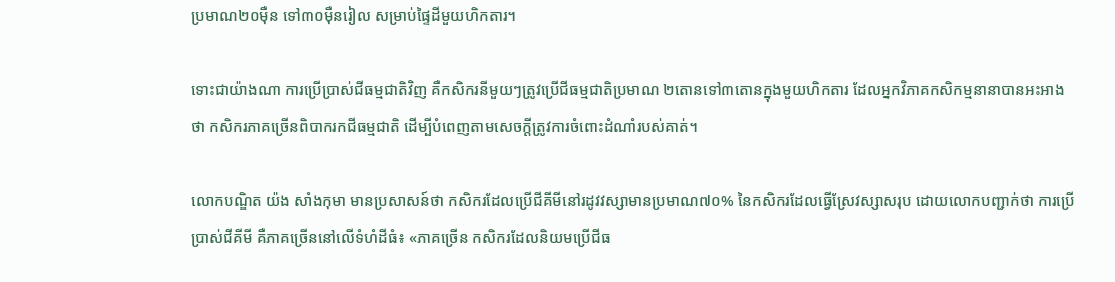ប្រមាណ២០ម៉ឺន ទៅ៣០ម៉ឺនរៀល សម្រាប់ផ្ទៃដីមួយហិកតារ។

ទោះជាយ៉ាងណា ការប្រើប្រាស់ជីធម្មជាតិវិញ គឺកសិករនីមួយៗត្រូវប្រើជីធម្មជាតិប្រមាណ ២តោនទៅ៣តោនក្នុងមួយហិកតារ ដែលអ្នកវិភាគកសិកម្មនានាបានអះអាងថា កសិករភាគច្រើនពិបាករកជីធម្មជាតិ ដើម្បីបំពេញតាមសេចក្ដីត្រូវការចំពោះដំណាំរបស់គាត់។

លោកបណ្ឌិត យ៉ង សាំងកុមា មានប្រសាសន៍ថា កសិករដែលប្រើជីគីមីនៅរដូវវស្សាមានប្រមាណ៧០% នៃកសិករដែលធ្វើស្រែវស្សាសរុប ដោយលោកបញ្ជាក់ថា ការប្រើប្រាស់ជីគីមី គឺភាគច្រើននៅលើទំហំដីធំ៖ «ភាគច្រើន កសិករដែលនិយមប្រើជីធ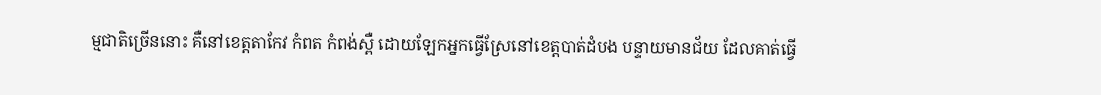ម្មជាតិច្រើននោះ គឺនៅខេត្តតាកែវ កំពត កំពង់ស្ពឺ ដោយឡែកអ្នកធ្វើស្រែនៅខេត្តបាត់ដំបង បន្ទាយមានជ័យ ដែលគាត់ធ្វើ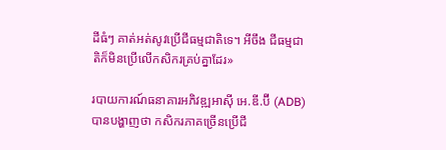ដីធំៗ គាត់អត់សូវប្រើជីធម្មជាតិទេ។ អីចឹង ជីធម្មជាតិក៏មិនប្រើលើកសិករគ្រប់គ្នាដែរ»

របាយការណ៍ធនាគារអភិវឌ្ឍអាស៊ី អេ.ឌី.ប៊ី (ADB) បានបង្ហាញថា កសិករភាគច្រើនប្រើជី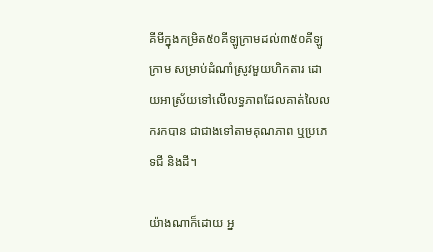គីមីក្នុងកម្រិត៥០គីឡូក្រាមដល់៣៥០គីឡូក្រាម សម្រាប់ដំណាំស្រូវមួយហិកតារ ដោយអាស្រ័យទៅលើលទ្ធភាពដែលគាត់លៃលករកបាន ជាជាងទៅតាមគុណភាព ឬប្រភេទជី និងដី។

យ៉ាងណាក៏ដោយ អ្ន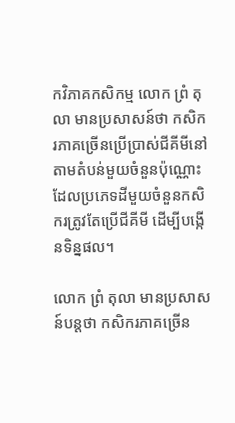កវិភាគកសិកម្ម លោក ព្រំ តុលា មានប្រសាសន៍ថា កសិករភាគច្រើនប្រើប្រាស់ជីគីមីនៅតាមតំបន់មួយចំនួនប៉ុណ្ណោះ ដែលប្រភេទដីមួយចំនួនកសិករត្រូវតែប្រើជីគីមី ដើម្បីបង្កើនទិន្នផល។

លោក ព្រំ តុលា មានប្រសាសន៍បន្តថា កសិករភាគច្រើន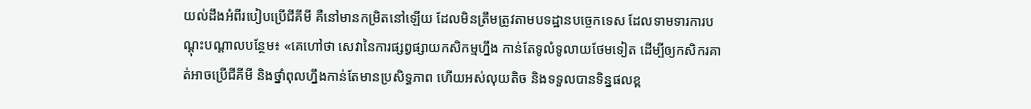យល់ដឹងអំពីរបៀបប្រើជីគីមី គឺនៅមានកម្រិតនៅឡើយ ដែលមិនត្រឹមត្រូវតាមបទដ្ឋានបច្ចេកទេស ដែលទាមទារការបណ្ដុះបណ្ដាលបន្ថែម៖ «គេហៅថា សេវានៃការផ្សព្វផ្សាយកសិកម្មហ្នឹង កាន់តែទូលំទូលាយថែមទៀត ដើម្បីឲ្យកសិករគាត់អាចប្រើជីគីមី និងថ្នាំពុលហ្នឹងកាន់តែមានប្រសិទ្ធភាព ហើយអស់លុយតិច និងទទួលបានទិន្នផលខ្ព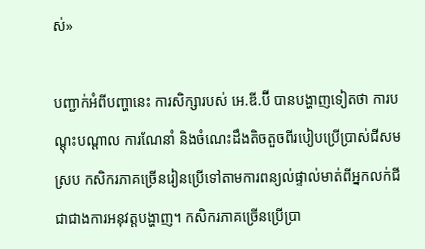ស់»

បញ្ជាក់អំពីបញ្ហានេះ ការសិក្សារបស់ អេ.ឌី.ប៊ី បានបង្ហាញទៀតថា ការបណ្ដុះបណ្ដាល ការណែនាំ និងចំណេះដឹងតិចតួចពីរបៀបប្រើប្រាស់ជីសមស្រប កសិករភាគច្រើនរៀនប្រើទៅតាមការពន្យល់ផ្ទាល់មាត់ពីអ្នកលក់ជី ជាជាងការអនុវត្តបង្ហាញ។ កសិករភាគច្រើនប្រើប្រា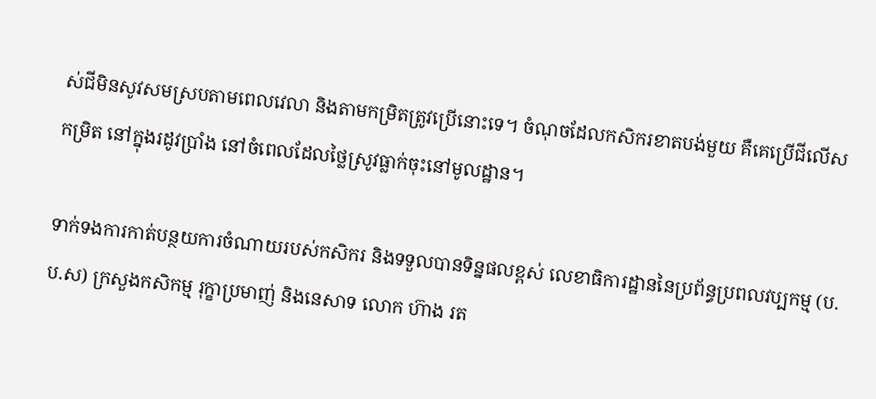ស់ជីមិនសូវសមស្របតាមពេលវេលា និងតាមកម្រិតត្រូវប្រើនោះទេ។ ចំណុចដែលកសិករខាតបង់មួយ គឺគេប្រើជីលើសកម្រិត នៅក្នុងរដូវប្រាំង នៅចំពេលដែលថ្លៃស្រូវធ្លាក់ចុះនៅមូលដ្ឋាន។

ទាក់ទងការកាត់បន្ថយការចំណាយរបស់កសិករ និងទទួលបានទិន្នផលខ្ពស់ លេខាធិការដ្ឋាននៃប្រព័ន្ធប្រពលវប្បកម្ម (ប.ប.ស) ក្រសួងកសិកម្ម រុក្ខាប្រមាញ់ និងនេសាទ លោក ហ៊ាង រត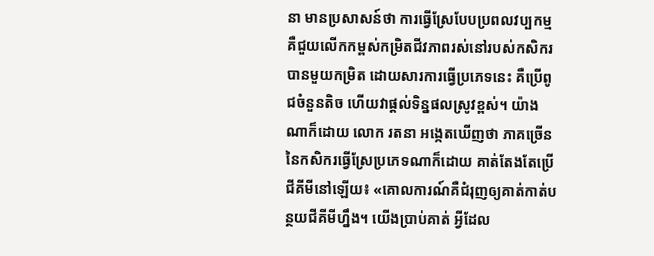នា មានប្រសាសន៍ថា ការធ្វើស្រែបែបប្រពលវប្បកម្ម គឺជួយលើកកម្ពស់កម្រិតជីវភាពរស់នៅរបស់កសិករបានមួយកម្រិត ដោយសារការធ្វើប្រភេទនេះ គឺប្រើពូជចំនួនតិច ហើយវាផ្ដល់ទិន្នផលស្រូវខ្ពស់។ យ៉ាងណាក៏ដោយ លោក រតនា អង្កេតឃើញថា ភាគច្រើននៃកសិករធ្វើស្រែប្រភេទណាក៏ដោយ គាត់តែងតែប្រើជីគីមីនៅឡើយ៖ «គោលការណ៍គឺជំរុញឲ្យគាត់កាត់បន្ថយជីគីមីហ្នឹង។ យើងប្រាប់គាត់ អ្វីដែល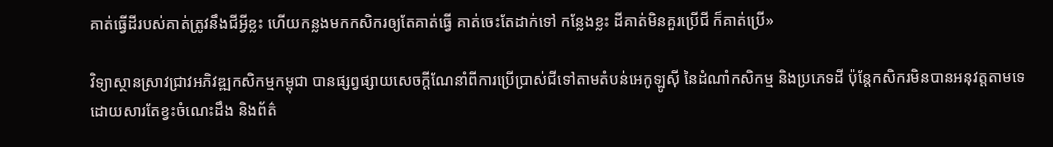គាត់ធ្វើដីរបស់គាត់ត្រូវនឹងជីអ្វីខ្លះ ហើយកន្លងមកកសិករឲ្យតែគាត់ធ្វើ គាត់ចេះតែដាក់ទៅ កន្លែងខ្លះ ដីគាត់មិនគួរប្រើជី ក៏គាត់ប្រើ»

វិទ្យាស្ថានស្រាវជ្រាវអភិវឌ្ឍកសិកម្មកម្ពុជា បានផ្សព្វផ្សាយសេចក្ដីណែនាំពីការប្រើប្រាស់ជីទៅតាមតំបន់អេកូឡូស៊ី នៃដំណាំកសិកម្ម និងប្រភេទដី ប៉ុន្តែកសិករមិនបានអនុវត្តតាមទេ ដោយសារតែខ្វះចំណេះដឹង និងព័ត៌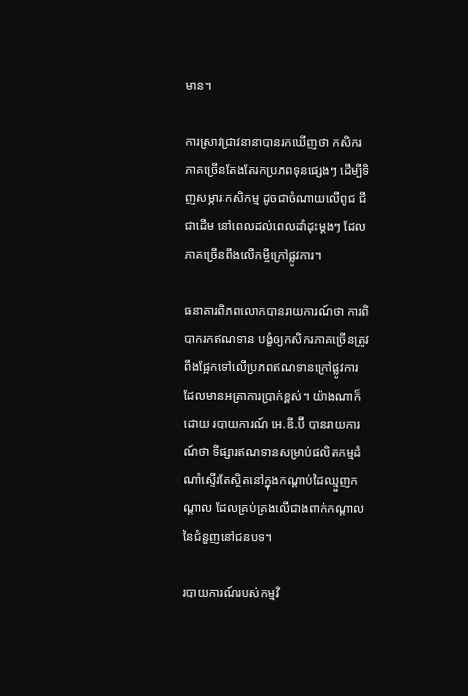មាន។

ការស្រាវជ្រាវនានាបានរកឃើញថា កសិករភាគច្រើនតែងតែរកប្រភពទុនផ្សេងៗ ដើម្បីទិញសម្ភារៈកសិកម្ម ដូចជាចំណាយលើពូជ ជី ជាដើម នៅពេលដល់ពេលដាំដុះម្ដងៗ ដែលភាគច្រើនពឹងលើកម្ចីក្រៅផ្លូវការ។

ធនាគារពិភពលោកបានរាយការណ៍ថា ការពិបាករកឥណទាន បង្ខំឲ្យកសិករភាគច្រើនត្រូវពឹងផ្អែកទៅលើប្រភពឥណទានក្រៅផ្លូវការ ដែលមានអត្រាការប្រាក់ខ្ពស់។ យ៉ាងណាក៏ដោយ របាយការណ៍ អេ.ឌី.ប៊ី បានរាយការណ៍ថា ទីផ្សារឥណទានសម្រាប់ផលិតកម្មដំណាំស្ទើរតែស្ថិតនៅក្នុងកណ្ដាប់ដៃឈ្មួញកណ្ដាល ដែលគ្រប់គ្រងលើជាងពាក់កណ្ដាលនៃជំនួញនៅជនបទ។

របាយការណ៍របស់កម្មវិ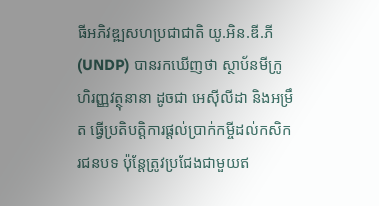ធីអភិវឌ្ឍសហប្រជាជាតិ យូ.អិន.ឌី.ភី (UNDP) បានរកឃើញថា ស្ថាប័នមីក្រូហិរញ្ញវត្ថុនានា ដូចជា អេស៊ីលីដា និងអម្រឹត ធ្វើប្រតិបត្តិការផ្ដល់ប្រាក់កម្ចីដល់កសិករជនបទ ប៉ុន្តែត្រូវប្រជែងជាមួយឥ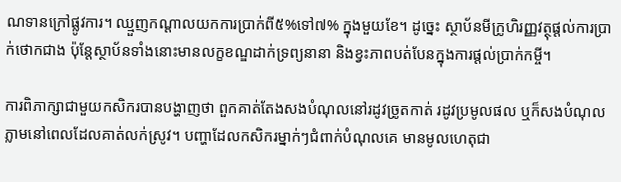ណទានក្រៅផ្លូវការ។ ឈ្មួញកណ្ដាលយកការប្រាក់ពី៥%ទៅ៧% ក្នុងមួយខែ។ ដូច្នេះ ស្ថាប័នមីក្រូហិរញ្ញវត្ថុផ្ដល់ការប្រាក់ថោកជាង ប៉ុន្តែស្ថាប័នទាំងនោះមានលក្ខខណ្ឌដាក់ទ្រព្យនានា និងខ្វះភាពបត់បែនក្នុងការផ្ដល់ប្រាក់កម្ចី។

ការពិភាក្សាជាមួយកសិករបានបង្ហាញថា ពួកគាត់តែងសងបំណុលនៅរដូវច្រូតកាត់ រដូវប្រមូលផល ឬក៏សងបំណុលភ្លាមនៅពេលដែលគាត់លក់ស្រូវ។ បញ្ហាដែលកសិករម្នាក់ៗជំពាក់បំណុលគេ មានមូលហេតុជា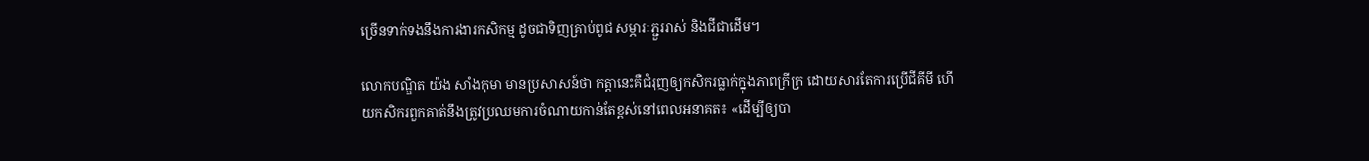ច្រើនទាក់ទងនឹងការងារកសិកម្ម ដូចជាទិញគ្រាប់ពូជ សម្ភារៈភ្ជួររាស់ និងជីជាដើម។

លោកបណ្ឌិត យ៉ង សាំងកុមា មានប្រសាសន៍ថា កត្តានេះគឺជំរុញឲ្យកសិករធ្លាក់ក្នុងភាពក្រីក្រ ដោយសារតែការប្រើជីគីមី ហើយកសិករពួកគាត់នឹងត្រូវប្រឈមការចំណាយកាន់តែខ្ពស់នៅពេលអនាគត៖ «ដើម្បីឲ្យបា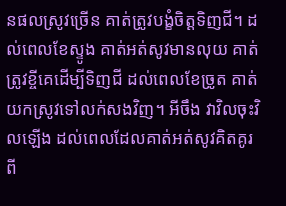នផលស្រូវច្រើន គាត់ត្រូវបង្ខំចិត្តទិញជី។ ដល់ពេលខែស្ទូង គាត់អត់សូវមានលុយ គាត់ត្រូវខ្ចីគេដើម្បីទិញជី ដល់ពេលខែច្រូត គាត់យកស្រូវទៅលក់សងវិញ។ អីចឹង វាវិលចុះវិលឡើង ដល់ពេលដែលគាត់អត់សូវគិតគូរពី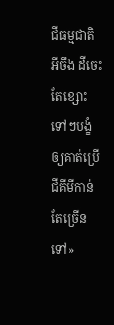ជីធម្មជាតិ អីចឹង ដីចេះតែខ្សោះទៅៗបង្ខំឲ្យគាត់ប្រើជីគីមីកាន់តែច្រើនទៅ»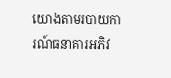យោងតាមរបាយការណ៍ធនាគារអភិវ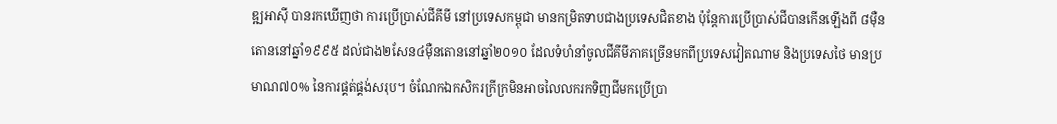ឌ្ឍអាស៊ី បានរកឃើញថា ការប្រើប្រាស់ជីគីមី នៅប្រទេសកម្ពុជា មានកម្រិតទាបជាងប្រទេសជិតខាង ប៉ុន្តែការប្រើប្រាស់ជីបានកើនឡើងពី ៨ម៉ឺនតោននៅឆ្នាំ១៩៩៥ ដល់ជាង២សែន៤ម៉ឺនតោននៅឆ្នាំ២០១០ ដែលទំហំនាំចូលជីគីមីភាគច្រើនមកពីប្រទេសវៀតណាម និងប្រទេសថៃ មានប្រមាណ៧០% នៃការផ្គត់ផ្គង់សរុប។ ចំណែកឯកសិករក្រីក្រមិនអាចលៃលករកទិញជីមកប្រើប្រា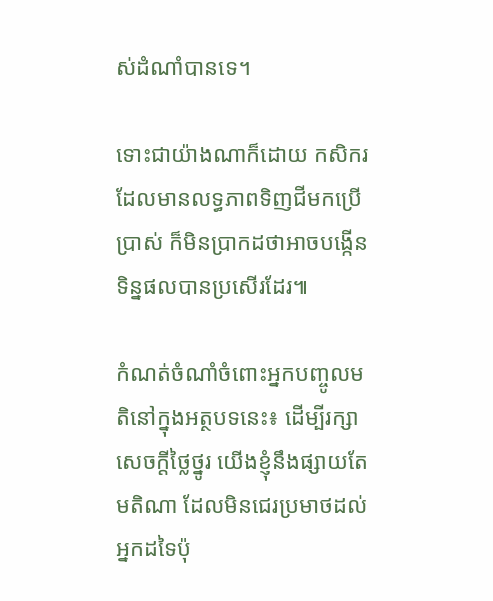ស់ដំណាំបានទេ។

ទោះជាយ៉ាងណាក៏ដោយ កសិករដែលមានលទ្ធភាពទិញជីមកប្រើប្រាស់ ក៏មិនប្រាកដថាអាចបង្កើនទិន្នផលបានប្រសើរដែរ៕

កំណត់ចំណាំចំពោះអ្នកបញ្ចូលមតិនៅក្នុងអត្ថបទនេះ៖ ដើម្បីរក្សាសេចក្ដីថ្លៃថ្នូរ យើងខ្ញុំនឹងផ្សាយតែមតិណា ដែលមិនជេរប្រមាថដល់អ្នកដទៃប៉ុ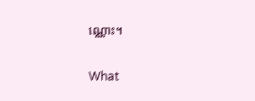ណ្ណោះ។

What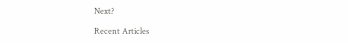Next?

Recent Articles